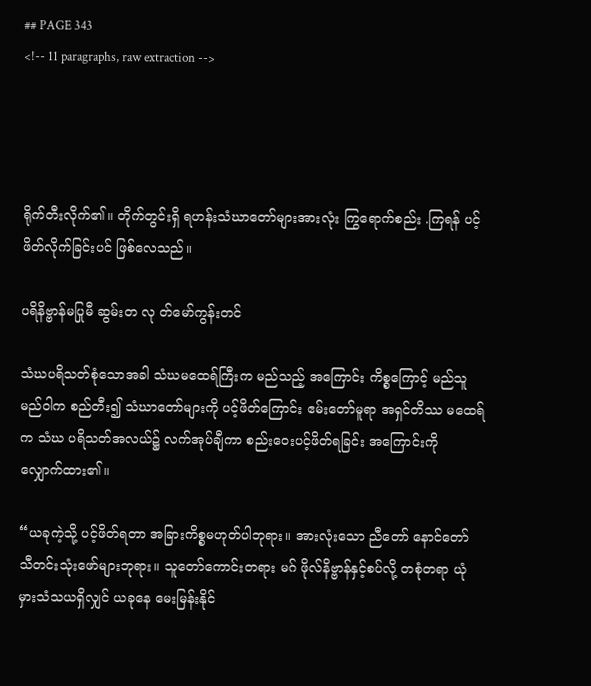## PAGE 343
<!-- 11 paragraphs, raw extraction -->




ရိုက်တီးလိုက်၏။ တိုက်တွင်းရှိ ရဟန်းသံဃာတော်များအားလုံး ကြွရောက်စည်း .ကြရန် ပင့်ဖိတ်လိုက်ခြင်းပင် ဖြစ်လေသည်။

ပရိနိဗ္ဗာန်မပြုမီ ဆွမ်းတ လု တ်မော်ကွန်းတင်

သံဃပရိသတ်စုံသောအခါ သံဃမထေရ်ကြီးက မည်သည့် အကြောင်း ကိစ္စကြောင့် မည်သူမည်ဝါက စည်တီး၍ သံဃာတော်များကို ပင့်ဖိတ်ကြောင်း ဧမ်းတော်မူရာ အရှင်တိဿ မထေရ်က သံဃ ပရိသတ်အလယ်၌ လက်အုပ်ချီကာ စည်းဝေးပင့်ဖိတ်ရခြင်း အကြောင်းကို လျှောက်ထား၏။

“ယခုကဲ့သို့ ပင့်ဖိတ်ရတာ အခြားကိစ္စမဟုတ်ပါဘုရား။ အားလုံးသော ညီတော် နောင်တော် သီတင်းသုံးဖော်များဘုရား။ သူတော်ကောင်းတရား မဂ် ဖိုလ်နိဗ္ဗာန်နှင့်စပ်လို့ တစုံတရာ ယုံမှားသံသယရှိလျှင် ယခုနေ မေးမြန်းနိုင်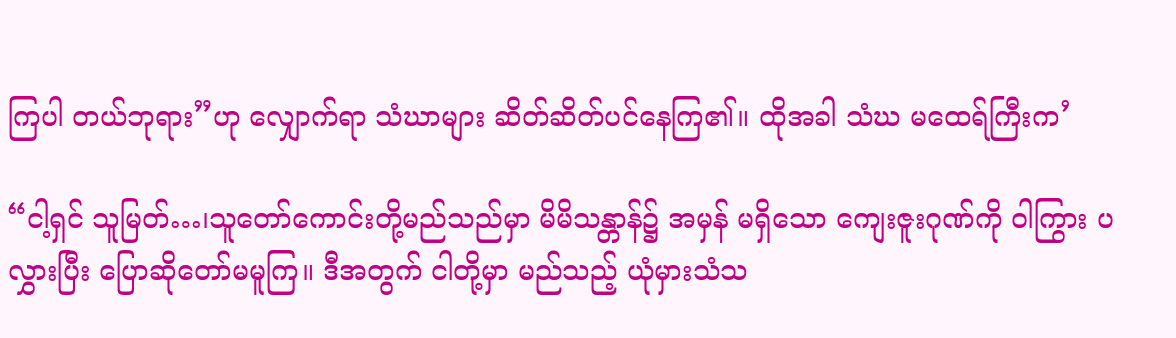ကြပါ တယ်ဘုရား”ဟု လျှောက်ရာ သံဃာများ ဆိတ်ဆိတ်ပင်နေကြ၏။ ထိုအခါ သံဃ မထေရ်ကြီးက’

“ငါ့ရှင် သူမြတ်…၊သူတော်ကောင်းတို့မည်သည်မှာ မိမိသန္တာန်၌ အမှန် မရှိသော ကျေးဇူးဂုဏ်ကို ဝါကြွား ပလွှားပြီး ပြောဆိုတော်မမူကြ။ ဒီအတွက် ငါတို့မှာ မည်သည့် ယုံမှားသံသ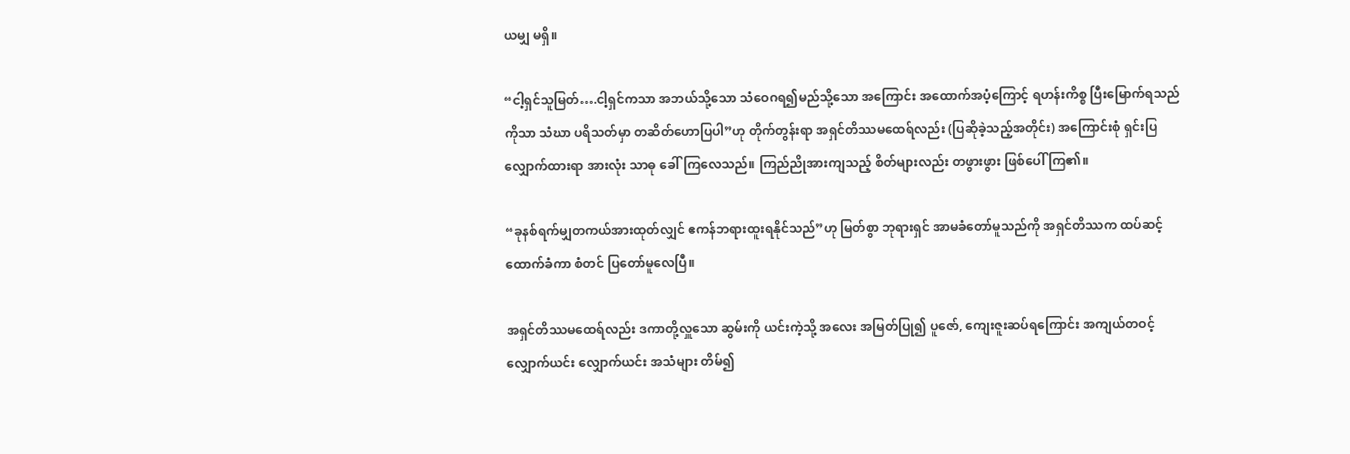ယမျှ မရှိ။

“ငါ့ရှင်သူမြတ်….ငါ့ရှင်ကသာ အဘယ်သို့သော သံဝေဂရ၍မည်သို့သော အကြောင်း အထောက်အပံ့ကြောင့် ရဟန်းကိစ္စ ပြီးမြောက်ရသည်ကိုသာ သံဃာ ပရိသတ်မှာ တဆိတ်ဟောပြပါ”ဟု တိုက်တွန်းရာ အရှင်တိဿမထေရ်လည်း (ပြဆိုခဲ့သည့်အတိုင်း) အကြောင်းစုံ ရှင်းပြလျှောက်ထားရာ အားလုံး သာဓု ခေါ်ကြလေသည်။ ကြည်ညိုအားကျသည့် စိတ်များလည်း တဖွားဖွား ဖြစ်ပေါ် ကြ၏။

“ခုနစ်ရက်မျှတကယ်အားထုတ်လျှင် ဧကန်ဘရားထူးရနိုင်သည်”ဟု မြတ်စွာ ဘုရားရှင် အာမခံတော်မူသည်ကို အရှင်တိဿက ထပ်ဆင့်ထောက်ခံကာ စံတင် ပြတော်မူလေပြီ။

အရှင်တိဿမထေရ်လည်း ဒကာတို့လှူသော ဆွမ်းကို ယင်းကဲ့သို့ အလေး အမြတ်ပြု၍ ပူဇော်, ကျေးဇူးဆပ်ရကြောင်း အကျယ်တဝင့် လျှောက်ယင်း လျှောက်ယင်း အသံများ တိမ်၍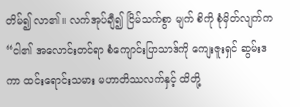တိမ်၍ လာ၏။ လက်အုပ်ချီ၍ ငြိမ်သက်စွာ မျက် စိကို စုံမှိတ်လျက်က “ငါ၏ အလောင်းတင်ရာ စံကျောင်းပြာသာဒ်ကို ကျေးဇူးရှင် ဆွမ်းဒကာ ထင်းရောင်းသမား မဟာတိဿလက်နှင့် ထိတို့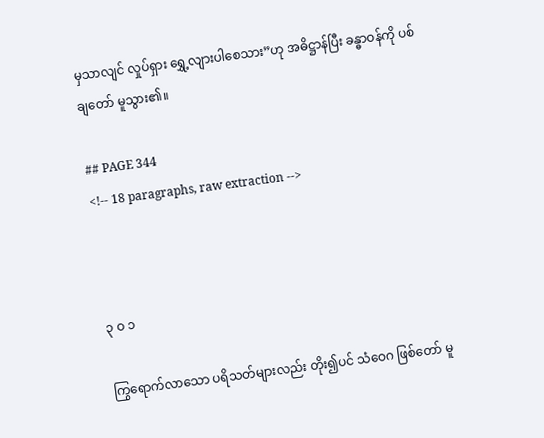မှသာလျင် လှုပ်ရှား ရွှေ့လျားပါစေသား”ဟု အဓိဋ္ဌာန်ပြီး ခန္ဓာဝန်ကို ပစ်ချတော် မူသွား၏။

## PAGE 344
<!-- 18 paragraphs, raw extraction -->



၃ ဝ ၁

ကြွရောက်လာသော ပရိသတ်များလည်း တိုး၍ပင် သံဝေဂ ဖြစ်တော် မူ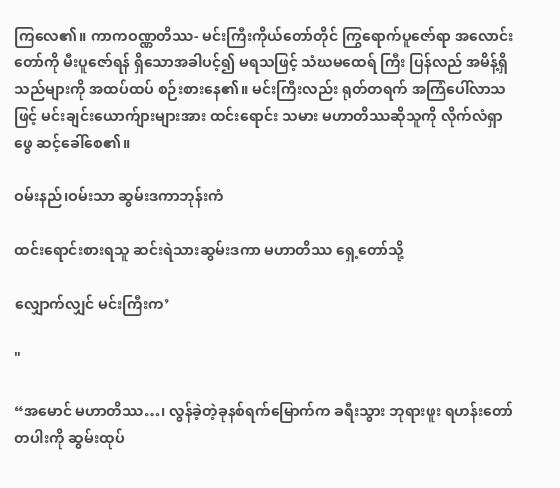ကြလေ၏။ ကာကဝဏ္ဏတိဿ- မင်းကြီးကိုယ်တော်တိုင် ကြွရောက်ပူဇော်ရာ အလောင်းတော်ကို မီးပူဇော်ရန် ရှိသောအခါပင့်၍ မရသဖြင့် သံဃမထေရ် ကြီး ပြန်လည် အမိန့်ရှိသည်များကို အထပ်ထပ် စဉ်းစားနေ၏။ မင်းကြီးလည်း ရုတ်တရက် အကြံပေါ်လာသဖြင့် မင်းချင်းယောက်ျားများအား ထင်းရောင်း သမား မဟာတိဿဆိုသူကို လိုက်လံရှာဖွေ ဆင့်ခေါ်စေ၏။

ဝမ်းနည်၊ဝမ်းသာ ဆွမ်းဒကာဘုန်းကံ

ထင်းရောင်းစားရသူ ဆင်းရဲသားဆွမ်းဒကာ မဟာတိဿ ရှေ့တော်သို့

လျှောက်လျှင် မင်းကြီးက’

"

“အမောင် မဟာတိဿ…၊ လွန်ခဲ့တဲ့ခုနစ်ရက်မြောက်က ခရီးသွား ဘုရားဖူး ရဟန်းတော်တပါးကို ဆွမ်းထုပ်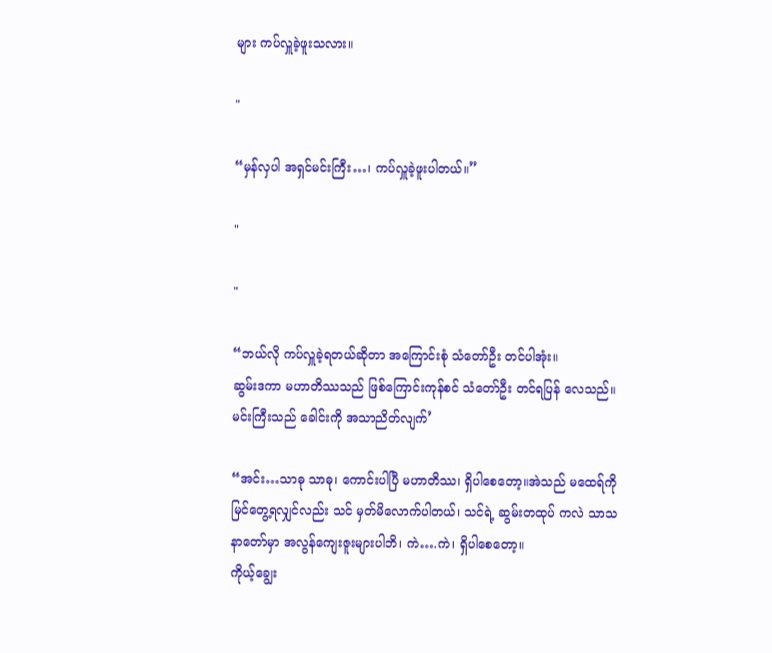များ ကပ်လှူခဲ့ဖူးသလား။

"

“မှန်လှပါ အရှင်မင်းကြီး…၊ ကပ်လှူခဲ့ဖူးပါတယ်။”

"

"

“ဘယ်လို ကပ်လှူခဲ့ရတယ်ဆိုတာ အကြောင်းစုံ သံတော်ဦး တင်ပါအုံး။
ဆွမ်းဒကာ မဟာတိဿသည် ဖြစ်ကြောင်းကုန်စင် သံတော်ဦး တင်ရပြန် လေသည်။ မင်းကြီးသည် ခေါင်းကို အသာညိတ်လျက်’

“အင်း…သာဓု သာဓု၊ ကောင်းပါပြီ မဟာတိဿ၊ ရှိပါစေတော့။အဲသည် မထေရ်ကို မြင်တွေ့ရလျှင်လည်း သင် မှတ်မိလောက်ပါတယ်၊ သင်ရဲ့ ဆွမ်းတထုပ် ကလဲ သာသနာတော်မှာ အလွန်ကျေးဇူးများပါဘိ၊ ကဲ….ကဲ၊ ရှိပါစေတော့။
ကိုယ့်ချွေး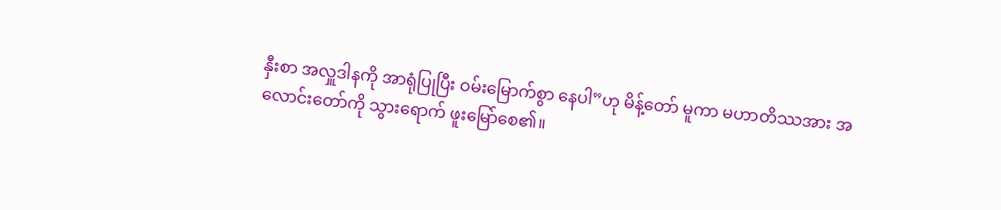နှီးစာ အလှူဒါနကို အာရုံပြုပြီး ဝမ်းမြောက်စွာ နေပါ”ဟု မိန့်တော် မူကာ မဟာတိဿအား အလောင်းတော်ကို သွားရောက် ဖူးမြော်စေ၏။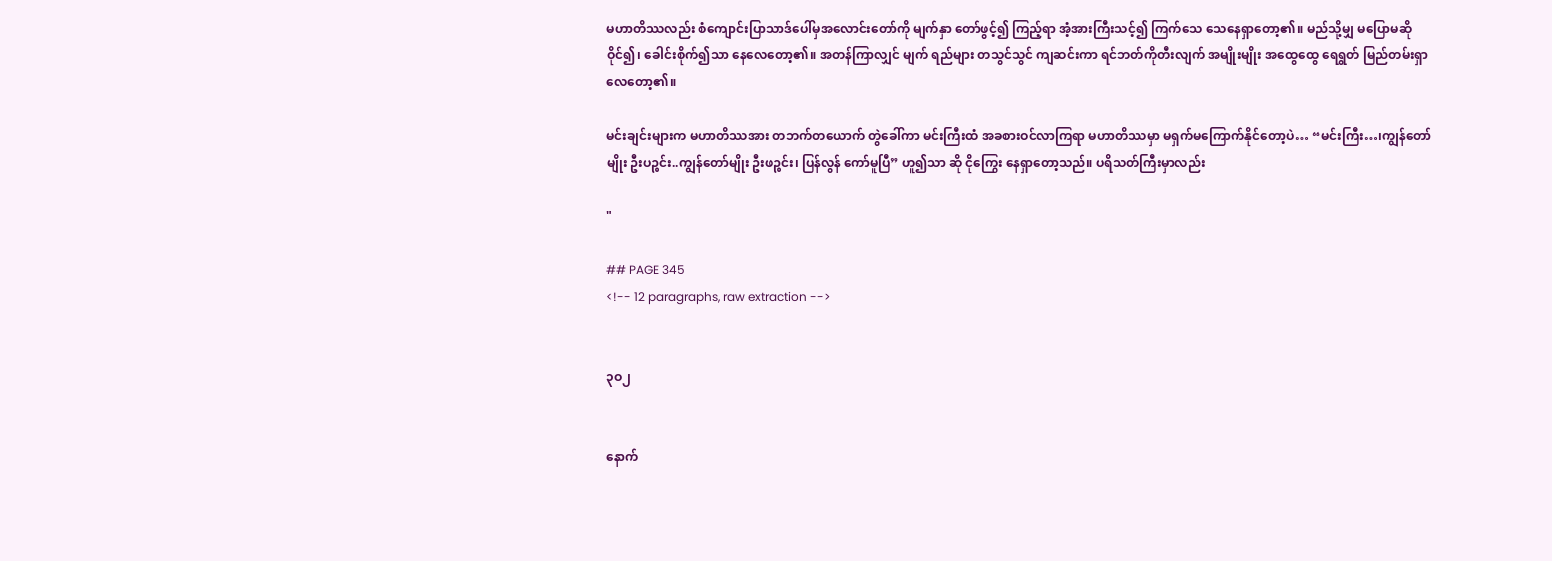မဟာတိဿလည်း စံကျောင်းပြာသာဒ်ပေါ်မှအလောင်းတော်ကို မျက်နှာ တော်ဖွင့်၍ ကြည့်ရာ အံ့အားကြီးသင့်၍ ကြက်သေ သေနေရှာတော့၏။ မည်သို့မျှ မပြောမဆို ဝိုင်၍၊ ခေါင်းစိုက်၍သာ နေလေတော့၏။ အတန်ကြာလျှင် မျက် ရည်များ တသွင်သွင် ကျဆင်းကာ ရင်ဘတ်ကိုတီးလျက် အမျိုးမျိုး အထွေထွေ ရေရွတ် မြည်တမ်းရှာလေတော့၏။

မင်းချင်းများက မဟာတိဿအား တဘက်တယောက် တွဲခေါ်ကာ မင်းကြီးထံ အခစားဝင်လာကြရာ မဟာတိဿမှာ မရှက်မကြောက်နိုင်တော့ပဲ… “မင်းကြီး…၊ကျွန်တော်မျိုး ဦးပဉ္စင်း..ကျွန်တော်မျိုး ဦးဖဉ္စင်း၊ ပြန်လွန် ကော်မူပြီ” ဟူ၍သာ ဆို ငိုကြွေး နေရှာတော့သည်။ ပရိသတ်ကြီးမှာလည်း

"

## PAGE 345
<!-- 12 paragraphs, raw extraction -->


၃ဝ၂


နောက်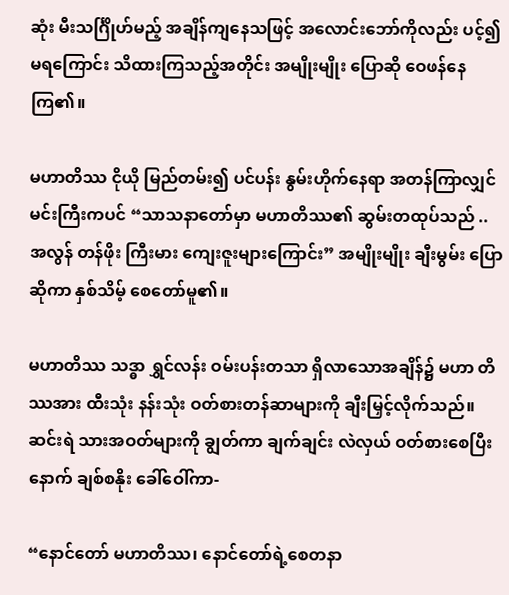ဆုံး မီးသင်္ဂြိုဟ်မည့် အချိန်ကျနေသဖြင့် အလောင်းဘော်ကိုလည်း ပင့်၍ မရကြောင်း သိထားကြသည့်အတိုင်း အမျိုးမျိုး ပြောဆို ဝေဖန်နေကြ၏။

မဟာတိဿ ငိုယို မြည်တမ်း၍ ပင်ပန်း နွမ်းဟိုက်နေရာ အတန်ကြာလျှင် မင်းကြီးကပင် “သာသနာတော်မှာ မဟာတိဿ၏ ဆွမ်းတထုပ်သည် .. အလွန် တန်ဖိုး ကြီးမား ကျေးဇူးများကြောင်း” အမျိုးမျိုး ချီးမွမ်း ပြောဆိုကာ နှစ်သိမ့် စေတော်မူ၏။

မဟာတိဿ သဒ္ဓာ ရွှင်လန်း ဝမ်းပန်းတသာ ရှိလာသောအချိန်၌ မဟာ တိဿအား ထီးသုံး နန်းသုံး ဝတ်စားတန်ဆာများကို ချီးမြှင့်လိုက်သည်။ ဆင်းရဲ သားအဝတ်များကို ချွတ်ကာ ချက်ချင်း လဲလှယ် ဝတ်စားစေပြီးနောက် ချစ်စနိုး ခေါ်ဝေါ်ကာ-

“နောင်တော် မဟာတိဿ၊ နောင်တော်ရဲ့စေတနာ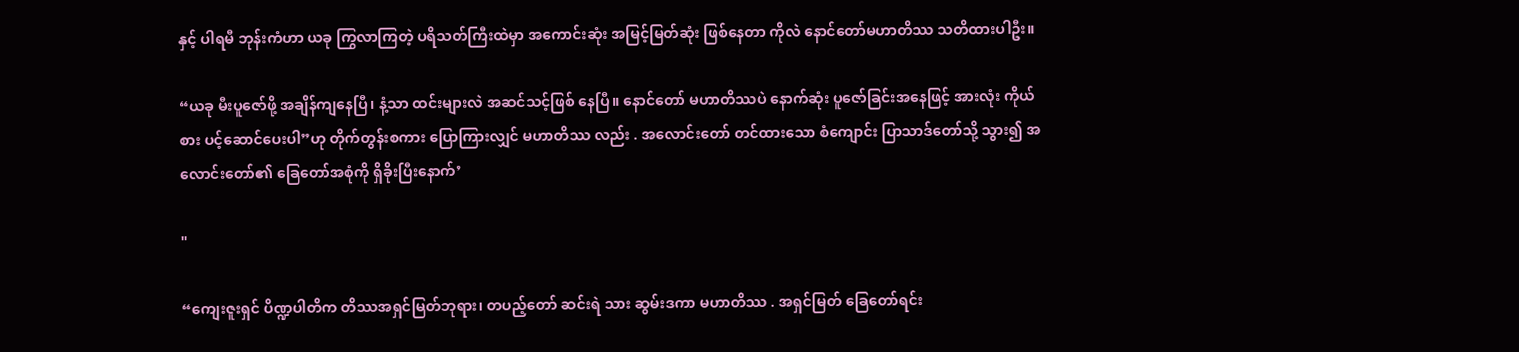နှင့် ပါရမီ ဘုန်းကံဟာ ယခု ကြွလာကြတဲ့ ပရိသတ်ကြီးထဲမှာ အကောင်းဆုံး အမြင့်မြတ်ဆုံး ဖြစ်နေတာ ကိုလဲ နောင်တော်မဟာတိဿ သတိထားပါဦး။

“ယခု မီးပူဇော်ဖို့ အချိန်ကျနေပြီ၊ နံ့သာ ထင်းများလဲ အဆင်သင့်ဖြစ် နေပြီ။ နောင်တော် မဟာတိဿပဲ နောက်ဆုံး ပူဇော်ခြင်းအနေဖြင့် အားလုံး ကိုယ်စား ပင့်ဆောင်ပေးပါ”ဟု တိုက်တွန်းစကား ပြောကြားလျှင် မဟာတိဿ လည်း . အလောင်းတော် တင်ထားသော စံကျောင်း ပြာသာဒ်တော်သို့ သွား၍ အလောင်းတော်၏ ခြေတော်အစုံကို ရှိခိုးပြီးနောက်’

"

“ကျေးဇူးရှင် ပိဏ္ဍပါတိက တိဿအရှင်မြတ်ဘုရား၊ တပည့်တော် ဆင်းရဲ သား ဆွမ်းဒကာ မဟာတိဿ . အရှင်မြတ် ခြေတော်ရင်း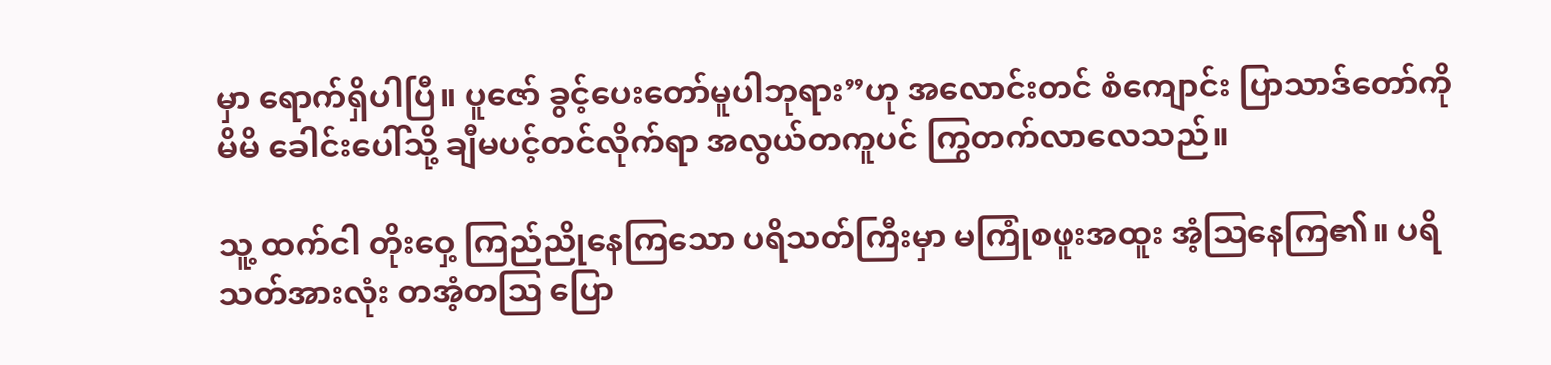မှာ ရောက်ရှိပါပြီ။ ပူဇော် ခွင့်ပေးတော်မူပါဘုရား”ဟု အလောင်းတင် စံကျောင်း ပြာသာဒ်တော်ကို မိမိ ခေါင်းပေါ်သို့ ချီမပင့်တင်လိုက်ရာ အလွယ်တကူပင် ကြွတက်လာလေသည်။

သူ့ ထက်ငါ တိုးဝှေ့ ကြည်ညိုနေကြသော ပရိသတ်ကြီးမှာ မကြုံစဖူးအထူး အံ့ဩနေကြ၏။ ပရိသတ်အားလုံး တအံ့တဩ ပြော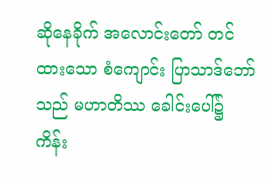ဆိုနေခိုက် အလောင်းတော် တင်ထားသော စံကျောင်း ပြာသာဒ်ဘော်သည် မဟာတိဿ ခေါင်းပေါ်၌ ကိန်း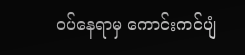ဝပ်နေရာမှ ကောင်းကင်ပျံ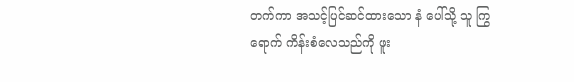တက်ကာ အသင့်ပြင်ဆင်ထားသော နံ ပေါ်သို့ သူ ကြွရောက် ကိန်းစံလေသည်ကို ဖူး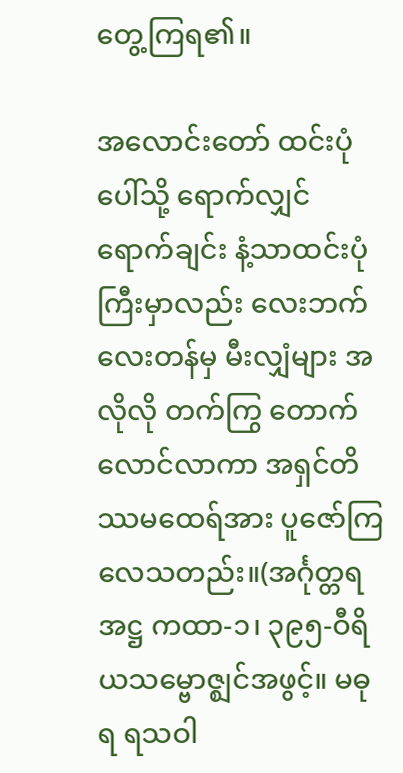တွေ့ကြရ၏။

အလောင်းတော် ထင်းပုံပေါ်သို့ ရောက်လျှင် ရောက်ချင်း နံ့သာထင်းပုံ ကြီးမှာလည်း လေးဘက်လေးတန်မှ မီးလျှံများ အလိုလို တက်ကြွ တောက် လောင်လာကာ အရှင်တိဿမထေရ်အား ပူဇော်ကြလေသတည်း။(အင်္ဂုတ္တရ အဋ္ဌ ကထာ-၁၊ ၃၉၅-ဝီရိယသမ္ဗောဇ္ဈင်အဖွင့်။ မဓုရ ရသဝါ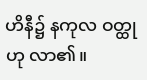ဟိနီ၌ နကုလ ဝတ္ထုဟု လာ၏။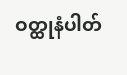ဝတ္ထုနံပါတ်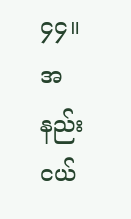၄၄။ အနည်းငယ်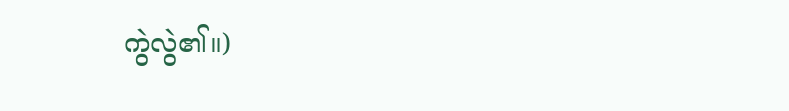ကွဲလွဲ၏။)